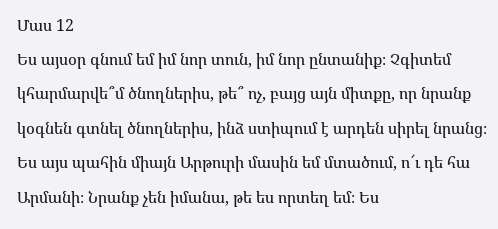Մաս 12
Ես այսօր գնում եմ իմ նոր տուն, իմ նոր ընտանիք։ Չգիտեմ կհարմարվե՞մ ծնողներիս, թե՞ ոչ, բայց այն միտքը, որ նրանք կօգնեն գտնել ծնողներիս, ինձ ստիպում է արդեն սիրել նրանց։
Ես այս պահին միայն Արթուրի մասին եմ մտածում, ո՜ւ դե հա Արմանի։ Նրանք չեն իմանա, թե ես որտեղ եմ։ Ես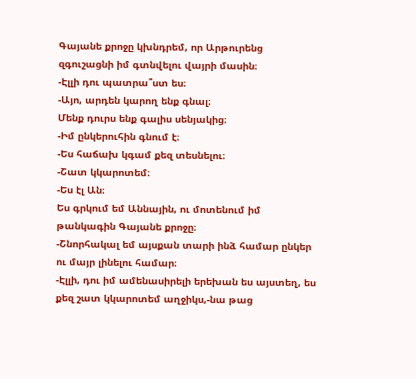Գայանե քրոջը կխնդրեմ, որ Արթուրենց զգուշացնի իմ գտնվելու վայրի մասին։
-Էլլի դու պատրա՞ստ ես։
-Այո, արդեն կարող ենք գնալ։
Մենք դուրս ենք գալիս սենյակից։
-Իմ ընկերուհին գնում է։
-Ես հաճախ կգամ քեզ տեսնելու։
-Շատ կկարոտեմ։
-Ես էլ Ան։
Ես գրկում եմ Աննային, ու մոտենում իմ թանկագին Գայանե քրոջը։
-Շնորհակալ եմ այսքան տարի ինձ համար ընկեր ու մայր լինելու համար։
-Էլլի, դու իմ ամենասիրելի երեխան ես այստեղ, ես քեզ շատ կկարոտեմ աղջիկս,-նա թաց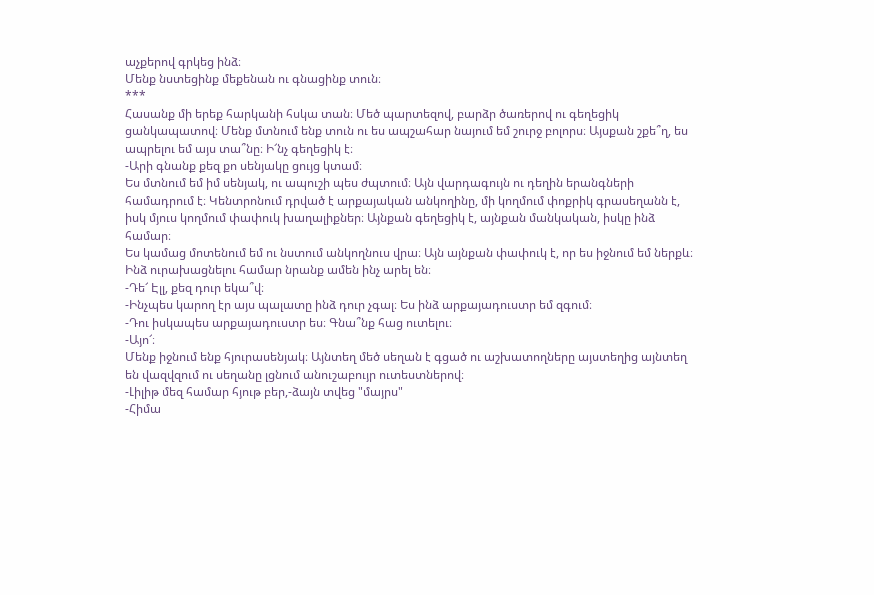աչքերով գրկեց ինձ։
Մենք նստեցինք մեքենան ու գնացինք տուն։
***
Հասանք մի երեք հարկանի հսկա տան։ Մեծ պարտեզով, բարձր ծառերով ու գեղեցիկ ցանկապատով։ Մենք մտնում ենք տուն ու ես ապշահար նայում եմ շուրջ բոլորս։ Այսքան շքե՞ղ, ես ապրելու եմ այս տա՞նը։ Ի՜նչ գեղեցիկ է։
-Արի գնանք քեզ քո սենյակը ցույց կտամ։
Ես մտնում եմ իմ սենյակ, ու ապուշի պես ժպտում։ Այն վարդագույն ու դեղին երանգների համադրում է։ Կենտրոնում դրված է արքայական անկողինը, մի կողմում փոքրիկ գրասեղանն է, իսկ մյուս կողմում փափուկ խաղալիքներ։ Այնքան գեղեցիկ է, այնքան մանկական, իսկը ինձ համար։
Ես կամաց մոտենում եմ ու նստում անկողնուս վրա։ Այն այնքան փափուկ է, որ ես իջնում եմ ներքև։ Ինձ ուրախացնելու համար նրանք ամեն ինչ արել են։
-Դե՜ Էլլ, քեզ դուր եկա՞վ։
-Ինչպես կարող էր այս պալատը ինձ դուր չգալ։ Ես ինձ արքայադուստր եմ զգում։
-Դու իսկապես արքայադուստր ես։ Գնա՞նք հաց ուտելու։
-Այո՜։
Մենք իջնում ենք հյուրասենյակ։ Այնտեղ մեծ սեղան է գցած ու աշխատողները այստեղից այնտեղ են վազվզում ու սեղանը լցնում անուշաբույր ուտեստներով։
-Լիլիթ մեզ համար հյութ բեր,-ձայն տվեց "մայրս"
-Հիմա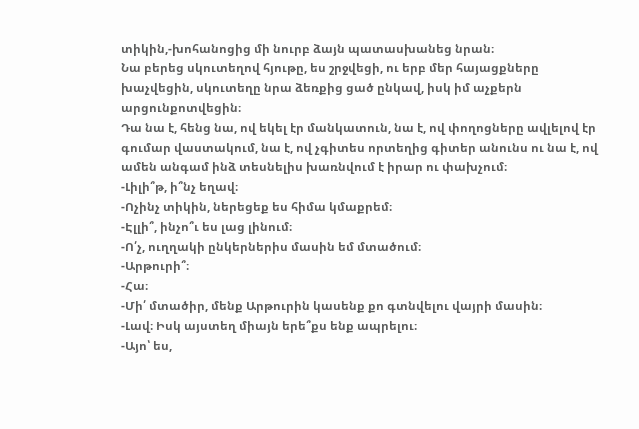տիկին,-խոհանոցից մի նուրբ ձայն պատասխանեց նրան։
Նա բերեց սկուտեղով հյութը, ես շրջվեցի, ու երբ մեր հայացքները խաչվեցին, սկուտեղը նրա ձեռքից ցած ընկավ, իսկ իմ աչքերն արցունքոտվեցին։
Դա նա է, հենց նա, ով եկել էր մանկատուն, նա է, ով փողոցները ավլելով էր գումար վաստակում, նա է, ով չգիտես որտեղից գիտեր անունս ու նա է, ով ամեն անգամ ինձ տեսնելիս խառնվում է իրար ու փախչում։
-Լիլի՞թ, ի՞նչ եղավ։
-Ոչինչ տիկին, ներեցեք ես հիմա կմաքրեմ։
-Էլլի՞, ինչո՞ւ ես լաց լինում։
-Ո՛չ, ուղղակի ընկերներիս մասին եմ մտածում։
-Արթուրի՞։
-Հա։
-Մի՛ մտածիր, մենք Արթուրին կասենք քո գտնվելու վայրի մասին։
-Լավ։ Իսկ այստեղ միայն երե՞քս ենք ապրելու։
-Այո՝ ես,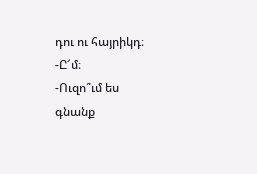դու ու հայրիկդ։
-Ը՜մ։
-Ուզո՞ւմ ես գնանք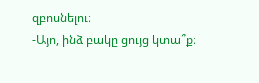զբոսնելու։
-Այո, ինձ բակը ցույց կտա՞ք։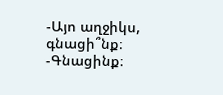-Այո աղջիկս, գնացի՞նք։
-Գնացինք։